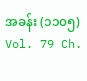အခန်း (၁၁၀၅)
Vol. 79 Ch.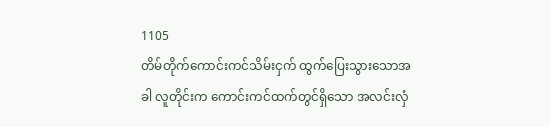1105
တိမ်တိုက်ကောင်းကင်သိမ်းငှက် ထွက်ပြေးသွားသောအခါ လူတိုင်းက ကောင်းကင်ထက်တွင်ရှိသော အလင်းလှံ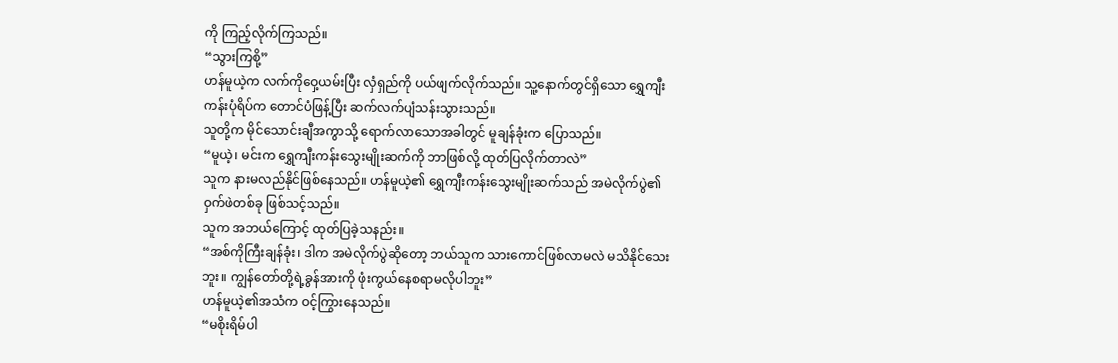ကို ကြည့်လိုက်ကြသည်။
“သွားကြစို့”
ဟန်မူယဲ့က လက်ကိုဝှေ့ယမ်းပြီး လှံရှည်ကို ပယ်ဖျက်လိုက်သည်။ သူ့နောက်တွင်ရှိသော ရွှေကျီးကန်းပုံရိပ်က တောင်ပံဖြန့်ပြီး ဆက်လက်ပျံသန်းသွားသည်။
သူတို့က မိုင်သောင်းချီအကွာသို့ ရောက်လာသောအခါတွင် မူချန်ခုံးက ပြောသည်။
“မူယဲ့၊ မင်းက ရွှေကျီးကန်းသွေးမျိုးဆက်ကို ဘာဖြစ်လို့ ထုတ်ပြလိုက်တာလဲ”
သူက နားမလည်နိုင်ဖြစ်နေသည်။ ဟန်မူယဲ့၏ ရွှေကျီးကန်းသွေးမျိုးဆက်သည် အမဲလိုက်ပွဲ၏ ဝှက်ဖဲတစ်ခု ဖြစ်သင့်သည်။
သူက အဘယ်ကြောင့် ထုတ်ပြခဲ့သနည်း။
“အစ်ကိုကြီးချန်ခုံး၊ ဒါက အမဲလိုက်ပွဲဆိုတော့ ဘယ်သူက သားကောင်ဖြစ်လာမလဲ မသိနိုင်သေးဘူး။ ကျွန်တော်တို့ရဲ့ခွန်အားကို ဖုံးကွယ်နေစရာမလိုပါဘူး”
ဟန်မူယဲ့၏အသံက ဝင့်ကြွားနေသည်။
“မစိုးရိမ်ပါ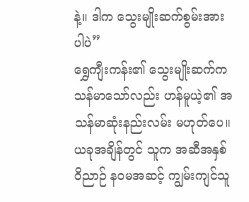နဲ့။ ဒါက သွေးမျိုးဆက်စွမ်းအားပါပဲ”
ရွှေကျီးကန်း၏ သွေးမျိုးဆက်က သန်မာသော်လည်း ဟန်မူယဲ့၏ အသန်မာဆုံးနည်းလမ်း မဟုတ်ပေ။
ယခုအချိန်တွင် သူက အဆီအနှစ်ဝိညာဉ် နဝမအဆင့် ကျွမ်းကျင်သူ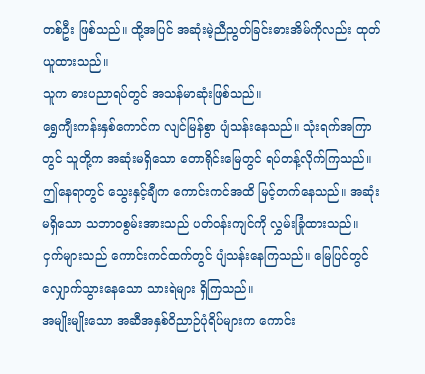တစ်ဦး ဖြစ်သည်။ ထို့အပြင် အဆုံးမဲ့ညီညွတ်ခြင်းဓားအိမ်ကိုလည်း ထုတ်ယူထားသည်။
သူက ဓားပညာရပ်တွင် အသန်မာဆုံးဖြစ်သည်။
ရွှေကျီးကန်းနှစ်ကောင်က လျင်မြန်စွာ ပျံသန်းနေသည်။ သုံးရက်အကြာတွင် သူတို့က အဆုံးမရှိသော တောရိုင်းမြေတွင် ရပ်တန့်လိုက်ကြသည်။
ဤနေရာတွင် သွေးနှင့်ချီက ကောင်းကင်အထိ မြင့်တက်နေသည်။ အဆုံးမရှိသော သဘာဝစွမ်းအားသည် ပတ်ဝန်းကျင်ကို လွှမ်းခြုံထားသည်။
ငှက်များသည် ကောင်းကင်ထက်တွင် ပျံသန်းနေကြသည်။ မြေပြင်တွင် လျှောက်သွားနေသော သားရဲများ ရှိကြသည်။
အမျိုးမျိုးသော အဆီအနှစ်ဝိညာဉ်ပုံရိပ်များက ကောင်း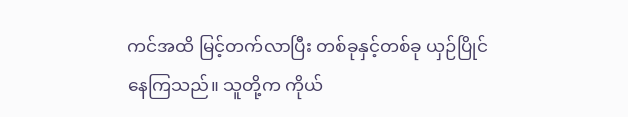ကင်အထိ မြင့်တက်လာပြီး တစ်ခုနှင့်တစ်ခု ယှဉ်ပြိုင်နေကြသည်။ သူတို့က ကိုယ်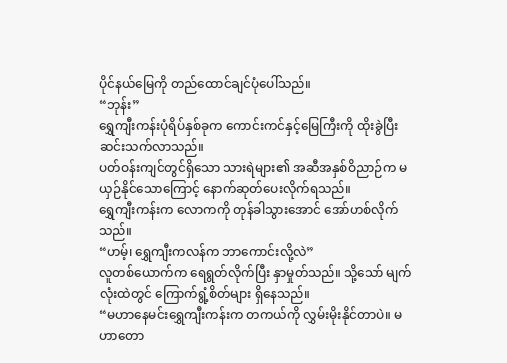ပိုင်နယ်မြေကို တည်ထောင်ချင်ပုံပေါ်သည်။
“ဘုန်း”
ရွှေကျီးကန်းပုံရိပ်နှစ်ခုက ကောင်းကင်နှင့်မြေကြီးကို ထိုးခွဲပြီး ဆင်းသက်လာသည်။
ပတ်ဝန်းကျင်တွင်ရှိသော သားရဲများ၏ အဆီအနှစ်ဝိညာဉ်က မယှဉ်နိုင်သောကြောင့် နောက်ဆုတ်ပေးလိုက်ရသည်။
ရွှေကျီးကန်းက လောကကို တုန်ခါသွားအောင် အော်ဟစ်လိုက်သည်။
“ဟမ့်၊ ရွှေကျီးကလန်က ဘာကောင်းလို့လဲ”
လူတစ်ယောက်က ရေရွတ်လိုက်ပြီး နှာမှုတ်သည်။ သို့သော် မျက်လုံးထဲတွင် ကြောက်ရွံ့စိတ်များ ရှိနေသည်။
“မဟာနေမင်းရွှေကျီးကန်းက တကယ်ကို လွှမ်းမိုးနိုင်တာပဲ။ မဟာတော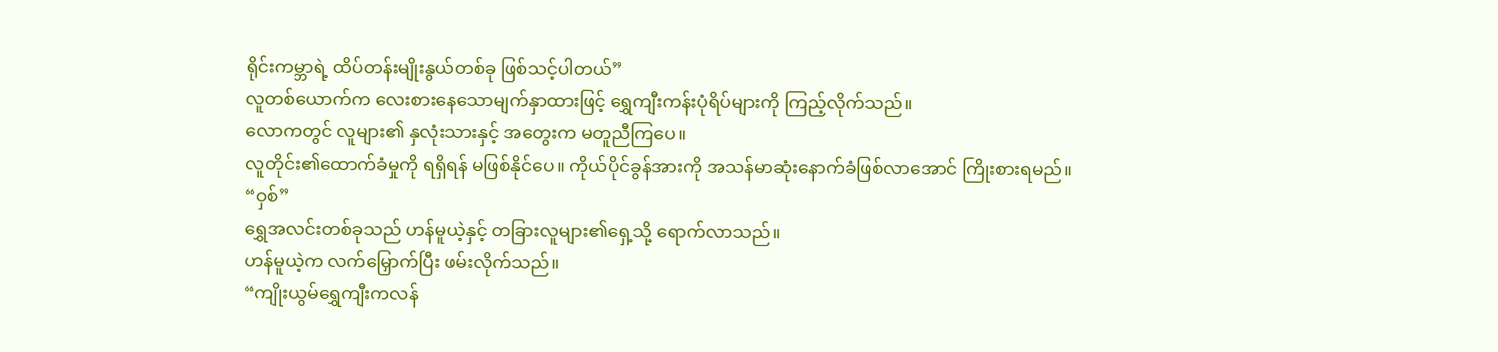ရိုင်းကမ္ဘာရဲ့ ထိပ်တန်းမျိုးနွယ်တစ်ခု ဖြစ်သင့်ပါတယ်”
လူတစ်ယောက်က လေးစားနေသောမျက်နှာထားဖြင့် ရွှေကျီးကန်းပုံရိပ်များကို ကြည့်လိုက်သည်။
လောကတွင် လူများ၏ နှလုံးသားနှင့် အတွေးက မတူညီကြပေ။
လူတိုင်း၏ထောက်ခံမှုကို ရရှိရန် မဖြစ်နိုင်ပေ။ ကိုယ်ပိုင်ခွန်အားကို အသန်မာဆုံးနောက်ခံဖြစ်လာအောင် ကြိုးစားရမည်။
“ဝှစ်”
ရွှေအလင်းတစ်ခုသည် ဟန်မူယဲ့နှင့် တခြားလူများ၏ရှေ့သို့ ရောက်လာသည်။
ဟန်မူယဲ့က လက်မြှောက်ပြီး ဖမ်းလိုက်သည်။
“ကျိုးယွမ်ရွှေကျီးကလန်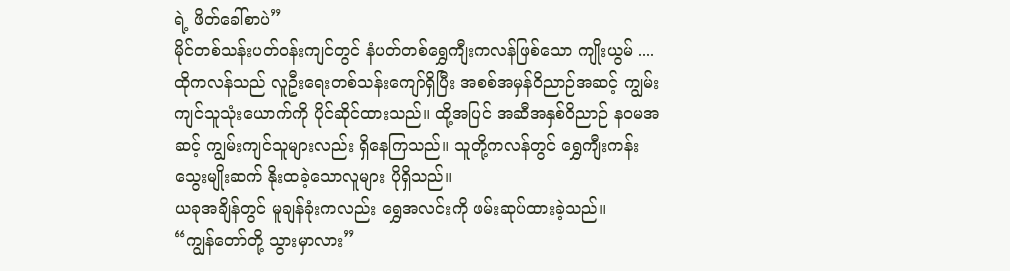ရဲ့ ဖိတ်ခေါ်စာပဲ”
မိုင်တစ်သန်းပတ်ဝန်းကျင်တွင် နံပတ်တစ်ရွှေကျီးကလန်ဖြစ်သော ကျိုးယွမ် ....
ထိုကလန်သည် လူဦးရေးတစ်သန်းကျော်ရှိပြီး အစစ်အမှန်ဝိညာဉ်အဆင့် ကျွမ်းကျင်သူသုံးယောက်ကို ပိုင်ဆိုင်ထားသည်။ ထို့အပြင် အဆီအနှစ်ဝိညာဉ် နဝမအဆင့် ကျွမ်းကျင်သူများလည်း ရှိနေကြသည်။ သူတို့ကလန်တွင် ရွှေကျီးကန်းသွေးမျိုးဆက် နိုးထခဲ့သောလူများ ပိုရှိသည်။
ယခုအချိန်တွင် မူချန်ခုံးကလည်း ရွှေအလင်းကို ဖမ်းဆုပ်ထားခဲ့သည်။
“ကျွန်တော်တို့ သွားမှာလား”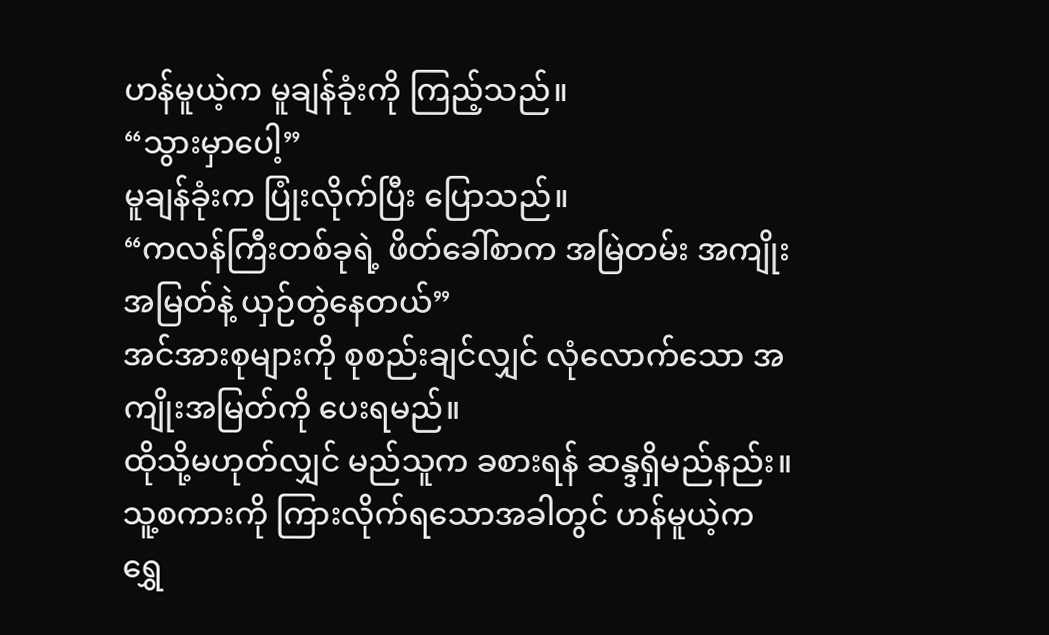ဟန်မူယဲ့က မူချန်ခုံးကို ကြည့်သည်။
“သွားမှာပေါ့”
မူချန်ခုံးက ပြုံးလိုက်ပြီး ပြောသည်။
“ကလန်ကြီးတစ်ခုရဲ့ ဖိတ်ခေါ်စာက အမြဲတမ်း အကျိုးအမြတ်နဲ့ ယှဉ်တွဲနေတယ်”
အင်အားစုများကို စုစည်းချင်လျှင် လုံလောက်သော အကျိုးအမြတ်ကို ပေးရမည်။
ထိုသို့မဟုတ်လျှင် မည်သူက ခစားရန် ဆန္ဒရှိမည်နည်း။
သူ့စကားကို ကြားလိုက်ရသောအခါတွင် ဟန်မူယဲ့က ရွှေ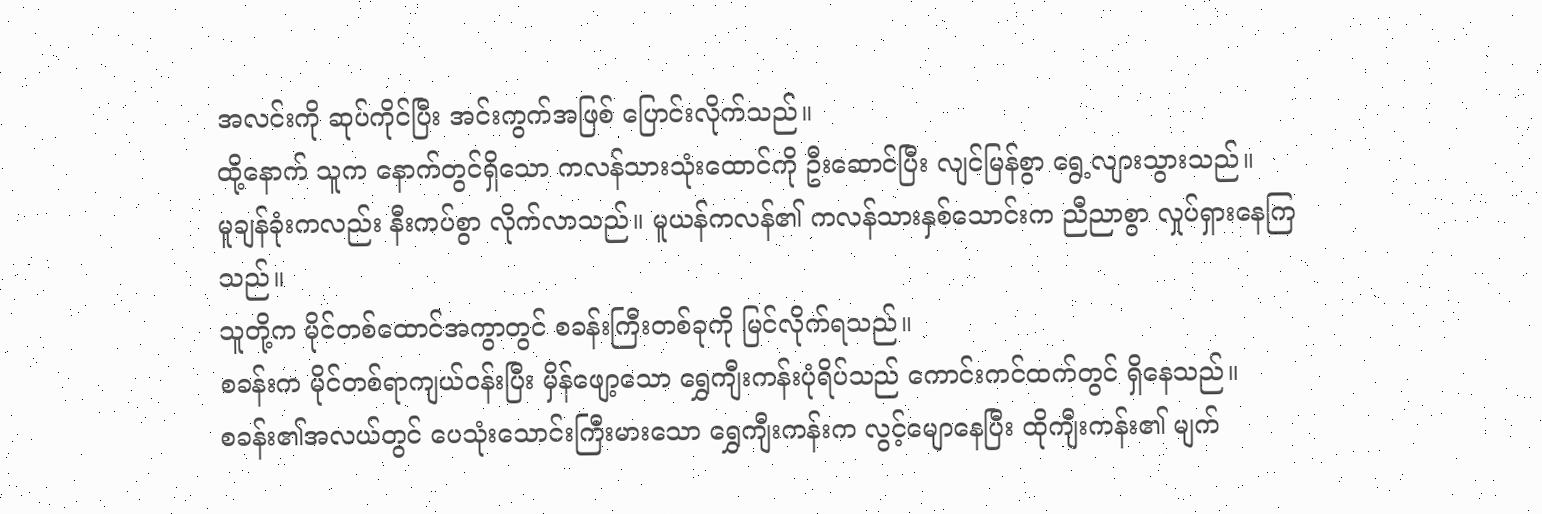အလင်းကို ဆုပ်ကိုင်ပြီး အင်းကွက်အဖြစ် ပြောင်းလိုက်သည်။
ထို့နောက် သူက နောက်တွင်ရှိသော ကလန်သားသုံးထောင်ကို ဦးဆောင်ပြီး လျင်မြန်စွာ ရွေ့လျားသွားသည်။
မူချန်ခုံးကလည်း နီးကပ်စွာ လိုက်လာသည်။ မူယန်ကလန်၏ ကလန်သားနှစ်သောင်းက ညီညာစွာ လှုပ်ရှားနေကြသည်။
သူတို့က မိုင်တစ်ထောင်အကွာတွင် စခန်းကြီးတစ်ခုကို မြင်လိုက်ရသည်။
စခန်းက မိုင်တစ်ရာကျယ်ဝန်းပြီး မှိန်ဖျော့သော ရွှေကျီးကန်းပုံရိပ်သည် ကောင်းကင်ထက်တွင် ရှိနေသည်။
စခန်း၏အလယ်တွင် ပေသုံးသောင်းကြီးမားသော ရွှေကျီးကန်းက လွင့်မျောနေပြီး ထိုကျီးကန်း၏ မျက်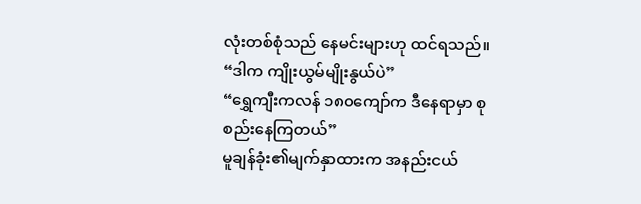လုံးတစ်စုံသည် နေမင်းများဟု ထင်ရသည်။
“ဒါက ကျိုးယွမ်မျိုးနွယ်ပဲ”
“ရွှေကျီးကလန် ၁၈၀ကျော်က ဒီနေရာမှာ စုစည်းနေကြတယ်”
မူချန်ခုံး၏မျက်နှာထားက အနည်းငယ်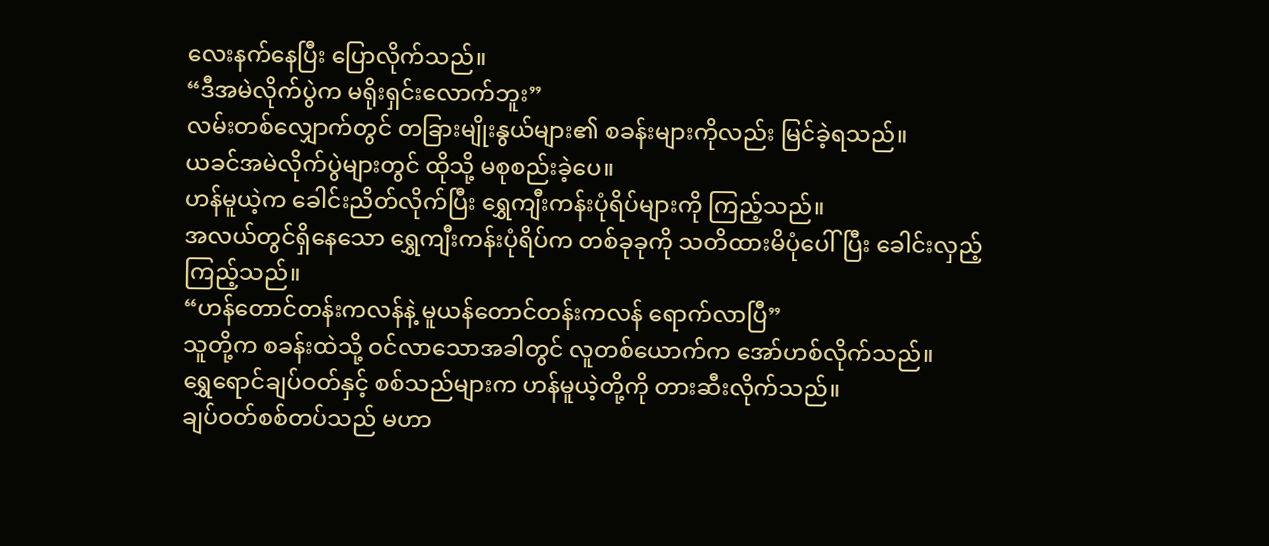လေးနက်နေပြီး ပြောလိုက်သည်။
“ဒီအမဲလိုက်ပွဲက မရိုးရှင်းလောက်ဘူး”
လမ်းတစ်လျှောက်တွင် တခြားမျိုးနွယ်များ၏ စခန်းများကိုလည်း မြင်ခဲ့ရသည်။
ယခင်အမဲလိုက်ပွဲများတွင် ထိုသို့ မစုစည်းခဲ့ပေ။
ဟန်မူယဲ့က ခေါင်းညိတ်လိုက်ပြီး ရွှေကျီးကန်းပုံရိပ်များကို ကြည့်သည်။
အလယ်တွင်ရှိနေသော ရွှေကျီးကန်းပုံရိပ်က တစ်ခုခုကို သတိထားမိပုံပေါ်ပြီး ခေါင်းလှည့်ကြည့်သည်။
“ဟန်တောင်တန်းကလန်နဲ့ မူယန်တောင်တန်းကလန် ရောက်လာပြီ”
သူတို့က စခန်းထဲသို့ ဝင်လာသောအခါတွင် လူတစ်ယောက်က အော်ဟစ်လိုက်သည်။
ရွှေရောင်ချပ်ဝတ်နှင့် စစ်သည်များက ဟန်မူယဲ့တို့ကို တားဆီးလိုက်သည်။
ချပ်ဝတ်စစ်တပ်သည် မဟာ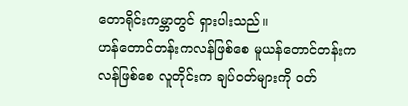တောရိုင်းကမ္ဘာတွင် ရှားပါးသည်။
ဟန်တောင်တန်းကလန်ဖြစ်စေ မူယန်တောင်တန်းကလန်ဖြစ်စေ လူတိုင်းက ချပ်ဝတ်များကို ဝတ်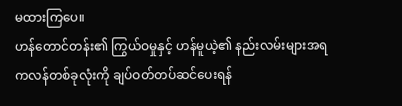မထားကြပေ။
ဟန်တောင်တန်း၏ ကြွယ်ဝမှုနှင့် ဟန်မူယဲ့၏ နည်းလမ်းများအရ ကလန်တစ်ခုလုံးကို ချပ်ဝတ်တပ်ဆင်ပေးရန်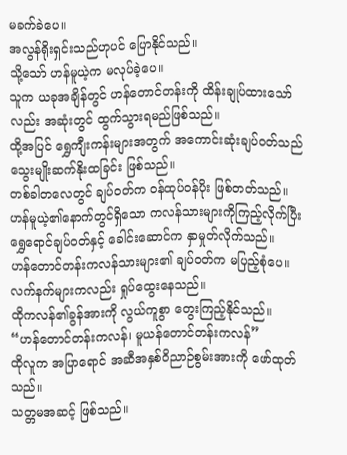မခက်ခဲပေ။
အလွန်ရိုးရှင်းသည်ဟုပင် ပြောနိုင်သည်။
သို့သော် ဟန်မူယဲ့က မလုပ်ခဲ့ပေ။
သူက ယခုအချိန်တွင် ဟန်တောင်တန်းကို ထိန်းချုပ်ထားသော်လည်း အဆုံးတွင် ထွက်သွားရမည်ဖြစ်သည်။
ထို့အပြင် ရွှေကျီးကန်းများအတွက် အကောင်းဆုံးချပ်ဝတ်သည် သွေးမျိုးဆက်နိုးထခြင်း ဖြစ်သည်။
တစ်ခါတလေတွင် ချပ်ဝတ်က ဝန်ထုပ်ဝန်ပိုး ဖြစ်တတ်သည်။
ဟန်မူယဲ့၏နောက်တွင်ရှိသော ကလန်သားများကိုကြည့်လိုက်ပြီး ရွှေရောင်ချပ်ဝတ်နှင့် ခေါင်းဆောင်က နှာမှုတ်လိုက်သည်။
ဟန်တောင်တန်းကလန်သားများ၏ ချပ်ဝတ်က မပြည့်စုံပေ။ လက်နက်များကလည်း ရှုပ်ထွေးနေသည်။
ထိုကလန်၏ခွန်အားကို လွယ်ကူစွာ တွေးကြည့်နိုင်သည်။
“ဟန်တောင်တန်းကလန်၊ မူယန်တောင်တန်းကလန်”
ထိုလူက အပြာရောင် အဆီအနှစ်ဝိညာဉ်စွမ်းအားကို ဖော်ထုတ်သည်။
သတ္တမအဆင့် ဖြစ်သည်။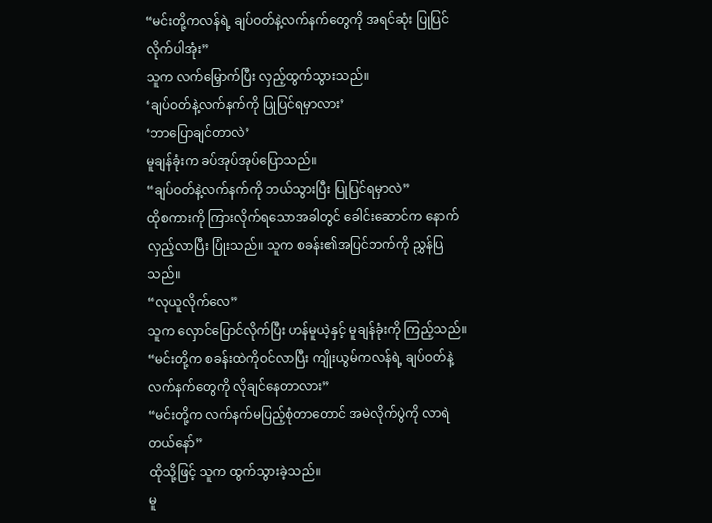“မင်းတို့ကလန်ရဲ့ ချပ်ဝတ်နဲ့လက်နက်တွေကို အရင်ဆုံး ပြုပြင်လိုက်ပါအုံး”
သူက လက်မြှောက်ပြီး လှည့်ထွက်သွားသည်။
‘ချပ်ဝတ်နဲ့လက်နက်ကို ပြုပြင်ရမှာလား’
‘ဘာပြောချင်တာလဲ’
မူချန်ခုံးက ခပ်အုပ်အုပ်ပြောသည်။
“ချပ်ဝတ်နဲ့လက်နက်ကို ဘယ်သွားပြီး ပြုပြင်ရမှာလဲ”
ထိုစကားကို ကြားလိုက်ရသောအခါတွင် ခေါင်းဆောင်က နောက်လှည့်လာပြီး ပြုံးသည်။ သူက စခန်း၏အပြင်ဘက်ကို ညွှန်ပြသည်။
“လုယူလိုက်လေ”
သူက လှောင်ပြောင်လိုက်ပြီး ဟန်မူယဲ့နှင့် မူချန်ခုံးကို ကြည့်သည်။
“မင်းတို့က စခန်းထဲကိုဝင်လာပြီး ကျိုးယွမ်ကလန်ရဲ့ ချပ်ဝတ်နဲ့လက်နက်တွေကို လိုချင်နေတာလား”
“မင်းတို့က လက်နက်မပြည့်စုံတာတောင် အမဲလိုက်ပွဲကို လာရဲတယ်နော်”
ထိုသို့ဖြင့် သူက ထွက်သွားခဲ့သည်။
မူ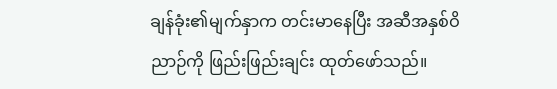ချန်ခုံး၏မျက်နှာက တင်းမာနေပြီး အဆီအနှစ်ဝိညာဉ်ကို ဖြည်းဖြည်းချင်း ထုတ်ဖော်သည်။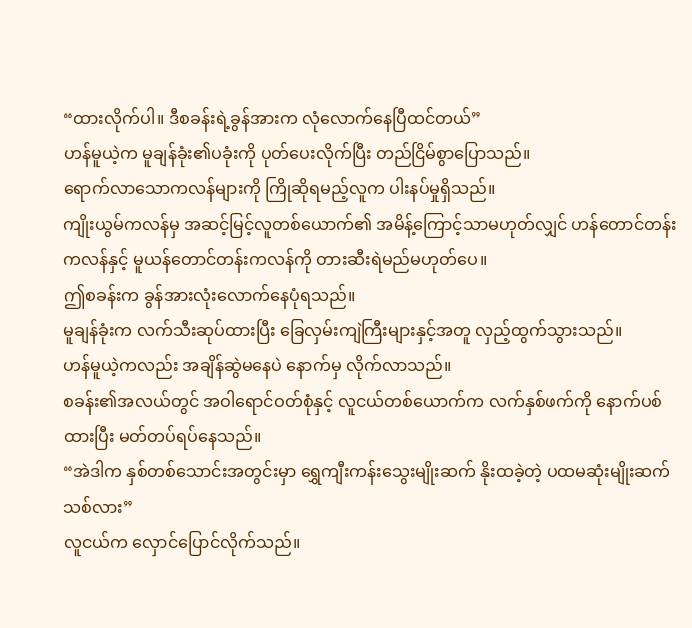“ထားလိုက်ပါ။ ဒီစခန်းရဲ့ခွန်အားက လုံလောက်နေပြီထင်တယ်”
ဟန်မူယဲ့က မူချန်ခုံး၏ပခုံးကို ပုတ်ပေးလိုက်ပြီး တည်ငြိမ်စွာပြောသည်။
ရောက်လာသောကလန်များကို ကြိုဆိုရမည့်လူက ပါးနပ်မှုရှိသည်။
ကျိုးယွမ်ကလန်မှ အဆင့်မြင့်လူတစ်ယောက်၏ အမိန့်ကြောင့်သာမဟုတ်လျှင် ဟန်တောင်တန်းကလန်နှင့် မူယန်တောင်တန်းကလန်ကို တားဆီးရဲမည်မဟုတ်ပေ။
ဤစခန်းက ခွန်အားလုံးလောက်နေပုံရသည်။
မူချန်ခုံးက လက်သီးဆုပ်ထားပြီး ခြေလှမ်းကျဲကြီးများနှင့်အတူ လှည့်ထွက်သွားသည်။
ဟန်မူယဲ့ကလည်း အချိန်ဆွဲမနေပဲ နောက်မှ လိုက်လာသည်။
စခန်း၏အလယ်တွင် အဝါရောင်ဝတ်စုံနှင့် လူငယ်တစ်ယောက်က လက်နှစ်ဖက်ကို နောက်ပစ်ထားပြီး မတ်တပ်ရပ်နေသည်။
“အဲဒါက နှစ်တစ်သောင်းအတွင်းမှာ ရွှေကျီးကန်းသွေးမျိုးဆက် နိုးထခဲ့တဲ့ ပထမဆုံးမျိုးဆက်သစ်လား”
လူငယ်က လှောင်ပြောင်လိုက်သည်။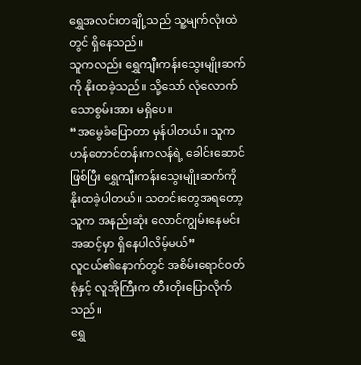ရွှေအလင်းတချို့သည် သူ့မျက်လုံးထဲတွင် ရှိနေသည်။
သူကလည်း ရွှေကျီးကန်းသွေးမျိုးဆက်ကို နိုးထခဲ့သည်။ သို့သော် လုံလောက်သောစွမ်းအား မရှိပေ။
“အမွေခံပြောတာ မှန်ပါတယ်။ သူက ဟန်တောင်တန်းကလန်ရဲ့ ခေါင်းဆောင်ဖြစ်ပြီး ရွှေကျီးကန်းသွေးမျိုးဆက်ကို နိုးထခဲ့ပါတယ်။ သတင်းတွေအရတော့ သူက အနည်းဆုံး လောင်ကျွမ်းနေမင်းအဆင့်မှာ ရှိနေပါလိမ့်မယ်”
လူငယ်၏နောက်တွင် အစိမ်းရောင်ဝတ်စုံနှင့် လူအိုကြီးက တီးတိုးပြောလိုက်သည်။
ရွှေ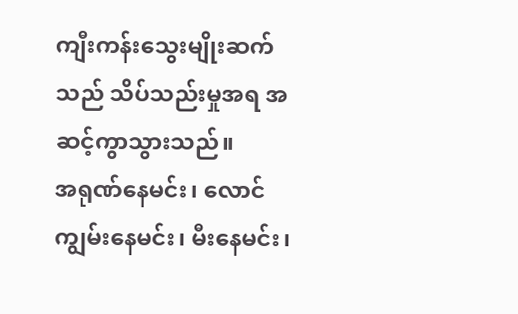ကျီးကန်းသွေးမျိုးဆက်သည် သိပ်သည်းမှုအရ အဆင့်ကွာသွားသည်။
အရုဏ်နေမင်း၊ လောင်ကျွမ်းနေမင်း၊ မီးနေမင်း၊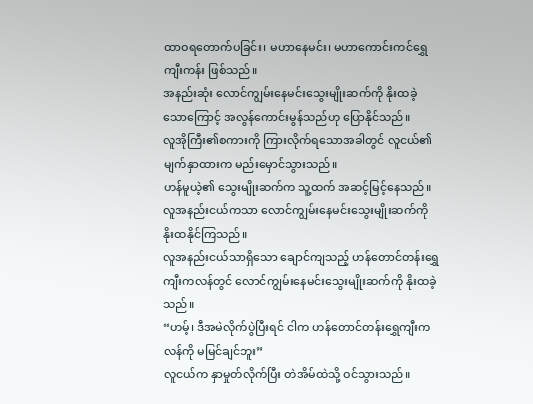ထာဝရတောက်ပခြင်း၊ မဟာနေမင်း၊ မဟာကောင်းကင်ရွှေကျီးကန်း ဖြစ်သည်။
အနည်းဆုံး လောင်ကျွမ်းနေမင်းသွေးမျိုးဆက်ကို နိုးထခဲ့သောကြောင့် အလွန်ကောင်းမွန်သည်ဟု ပြောနိုင်သည်။
လူအိုကြီး၏စကားကို ကြားလိုက်ရသောအခါတွင် လူငယ်၏မျက်နှာထားက မည်းမှောင်သွားသည်။
ဟန်မူယဲ့၏ သွေးမျိုးဆက်က သူ့ထက် အဆင့်မြင့်နေသည်။ လူအနည်းငယ်ကသာ လောင်ကျွမ်းနေမင်းသွေးမျိုးဆက်ကို နိုးထနိုင်ကြသည်။
လူအနည်းငယ်သာရှိသော ချောင်ကျသည့် ဟန်တောင်တန်းရွှေကျီးကလန်တွင် လောင်ကျွမ်းနေမင်းသွေးမျိုးဆက်ကို နိုးထခဲ့သည်။
“ဟမ့်၊ ဒီအမဲလိုက်ပွဲပြီးရင် ငါက ဟန်တောင်တန်းရွှေကျီးကလန်ကို မမြင်ချင်ဘူး”
လူငယ်က နှာမှုတ်လိုက်ပြီး တဲအိမ်ထဲသို့ ဝင်သွားသည်။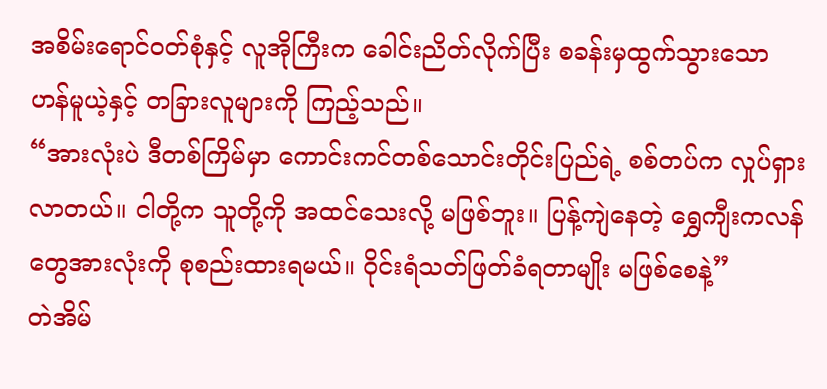အစိမ်းရောင်ဝတ်စုံနှင့် လူအိုကြီးက ခေါင်းညိတ်လိုက်ပြီး စခန်းမှထွက်သွားသော ဟန်မူယဲ့နှင့် တခြားလူများကို ကြည့်သည်။
“အားလုံးပဲ ဒီတစ်ကြိမ်မှာ ကောင်းကင်တစ်သောင်းတိုင်းပြည်ရဲ့ စစ်တပ်က လှုပ်ရှားလာတယ်။ ငါတို့က သူတို့ကို အထင်သေးလို့ မဖြစ်ဘူး။ ပြန့်ကျဲနေတဲ့ ရွှေကျီးကလန်တွေအားလုံးကို စုစည်းထားရမယ်။ ဝိုင်းရံသတ်ဖြတ်ခံရတာမျိုး မဖြစ်စေနဲ့”
တဲအိမ်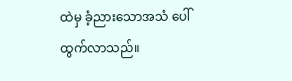ထဲမှ ခံ့ညားသောအသံ ပေါ်ထွက်လာသည်။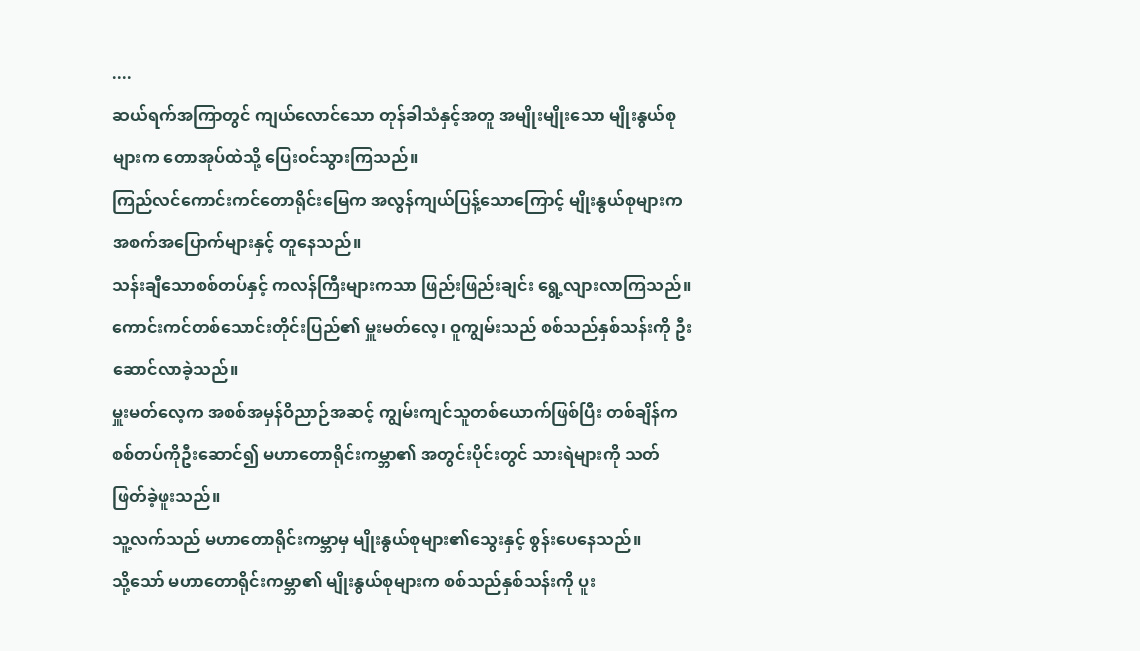....
ဆယ်ရက်အကြာတွင် ကျယ်လောင်သော တုန်ခါသံနှင့်အတူ အမျိုးမျိုးသော မျိုးနွယ်စုများက တောအုပ်ထဲသို့ ပြေးဝင်သွားကြသည်။
ကြည်လင်ကောင်းကင်တောရိုင်းမြေက အလွန်ကျယ်ပြန့်သောကြောင့် မျိုးနွယ်စုများက အစက်အပြောက်များနှင့် တူနေသည်။
သန်းချီသောစစ်တပ်နှင့် ကလန်ကြီးများကသာ ဖြည်းဖြည်းချင်း ရွေ့လျားလာကြသည်။
ကောင်းကင်တစ်သောင်းတိုင်းပြည်၏ မှူးမတ်လေ့၊ ဝူကျွမ်းသည် စစ်သည်နှစ်သန်းကို ဦးဆောင်လာခဲ့သည်။
မှူးမတ်လေ့က အစစ်အမှန်ဝိညာဉ်အဆင့် ကျွမ်းကျင်သူတစ်ယောက်ဖြစ်ပြီး တစ်ချိန်က စစ်တပ်ကိုဦးဆောင်၍ မဟာတောရိုင်းကမ္ဘာ၏ အတွင်းပိုင်းတွင် သားရဲများကို သတ်ဖြတ်ခဲ့ဖူးသည်။
သူ့လက်သည် မဟာတောရိုင်းကမ္ဘာမှ မျိုးနွယ်စုများ၏သွေးနှင့် စွန်းပေနေသည်။
သို့သော် မဟာတောရိုင်းကမ္ဘာ၏ မျိုးနွယ်စုများက စစ်သည်နှစ်သန်းကို ပူး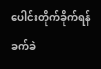ပေါင်းတိုက်ခိုက်ရန် ခက်ခဲ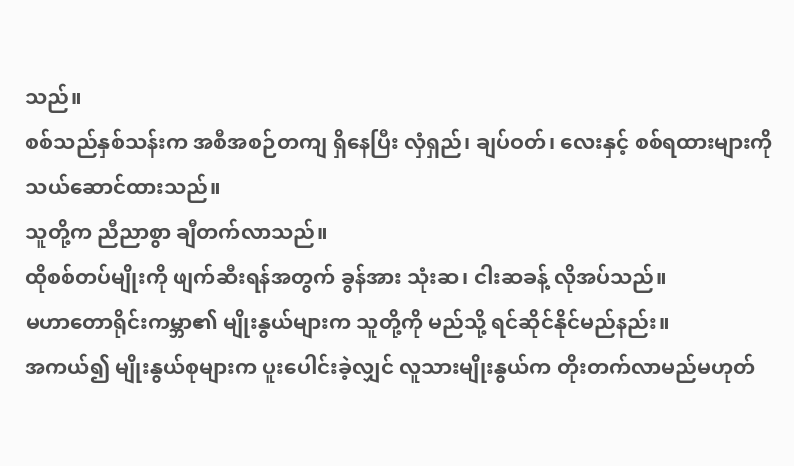သည်။
စစ်သည်နှစ်သန်းက အစီအစဉ်တကျ ရှိနေပြီး လှံရှည်၊ ချပ်ဝတ်၊ လေးနှင့် စစ်ရထားများကို သယ်ဆောင်ထားသည်။
သူတို့က ညီညာစွာ ချီတက်လာသည်။
ထိုစစ်တပ်မျိုးကို ဖျက်ဆီးရန်အတွက် ခွန်အား သုံးဆ၊ ငါးဆခန့် လိုအပ်သည်။
မဟာတောရိုင်းကမ္ဘာ၏ မျိုးနွယ်များက သူတို့ကို မည်သို့ ရင်ဆိုင်နိုင်မည်နည်း။
အကယ်၍ မျိုးနွယ်စုများက ပူးပေါင်းခဲ့လျှင် လူသားမျိုးနွယ်က တိုးတက်လာမည်မဟုတ်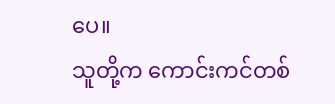ပေ။
သူတို့က ကောင်းကင်တစ်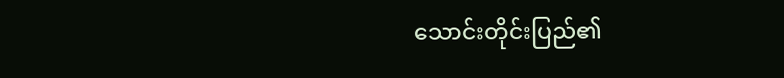သောင်းတိုင်းပြည်၏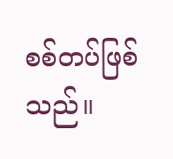စစ်တပ်ဖြစ်သည်။